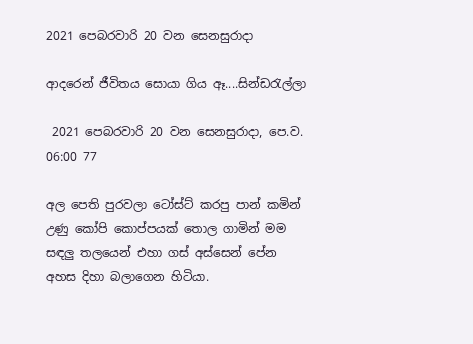2021 පෙබරවාරි 20 වන සෙනසුරාදා

ආදරෙන් ජීවිතය සොයා ගිය ඈ....සින්ඩරැල්ලා

 2021 පෙබරවාරි 20 වන සෙනසුරාදා, පෙ.ව. 06:00 77

අල පෙති පුරවලා ටෝස්ට් කරපු පාන් කමින් උණු කෝපි කොප්පයක් තොල ගාමින් මම සඳලු තලයෙන් එහා ගස් අස්සෙන් පේන අහස දිහා බලාගෙන හිටියා.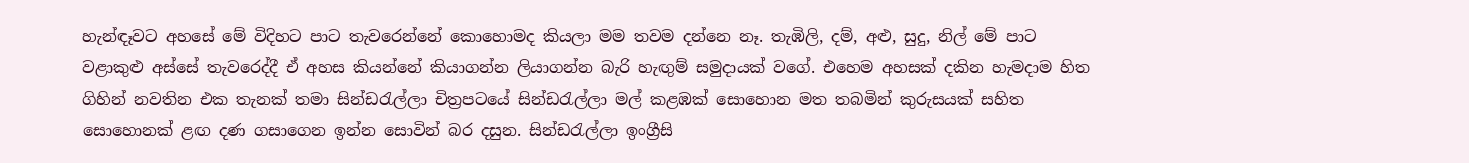හැන්ඳෑවට අහසේ මේ විදිහට පාට තැවරෙන්නේ කොහොමද කියලා මම තවම දන්නෙ නෑ. තැඹිලි, දම්, අළු, සුදු, නිල් මේ පාට වළාකුළු අස්සේ තැවරෙද්දී ඒ අහස කියන්නේ කියාගන්න ලියාගන්න බැරි හැඟුම් සමුදායක් වගේ. එහෙම අහසක් දකින හැමදාම හිත ගිහින් නවතින එක තැනක් තමා සින්ඩරැල්ලා චිත්‍රපටයේ සින්ඩරැල්ලා මල් කළඹක් සොහොන මත තබමින් කුරුසයක් සහිත සොහොනක් ළඟ දණ ගසාගෙන ඉන්න සොවින් බර දසුන. සින්ඩරැල්ලා ඉංග්‍රීසි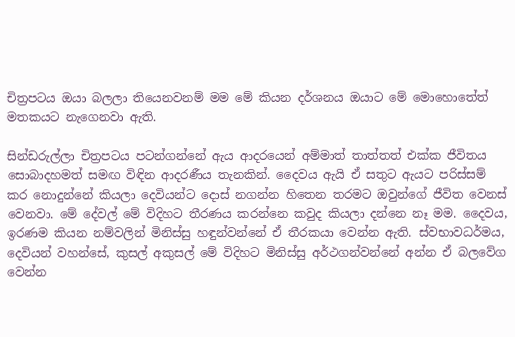චිත්‍රපටය ඔයා බලලා තියෙනවනම් මම මේ කියන දර්ශනය ඔයාට මේ මොහොතේත් මතකයට නැගෙනවා ඇති.

සින්ඩරුල්ලා චිත්‍රපටය පටන්ගන්නේ ඇය ආදරයෙන් අම්මාත් තාත්තත් එක්ක ජීවිතය සොබාදහමත් සමඟ විඳින ආදරණීය තැනකින්. දෛවය ඇයි ඒ සතුට ඇයට පරිස්සම් කර නොදුන්නේ කියලා දෙවියන්ට දොස් නගන්න හිතෙන තරමට ඔවුන්ගේ ජීවිත වෙනස් වෙනවා. මේ දේවල් මේ විදිහට තීරණය කරන්නෙ කවුද කියලා දන්නෙ නෑ මම. දෛවය, ඉරණම කියන නම්වලින් මිනිස්සු හඳුන්වන්නේ ඒ තීරකයා වෙන්න ඇති. ස්වභාවධර්මය, දෙවියන් වහන්සේ, කුසල් අකුසල් මේ විදිහට මිනිස්සු අර්ථගන්වන්නේ අන්න ඒ බලවේග වෙන්න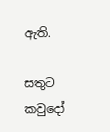ඇති.

සතුට කවුදෝ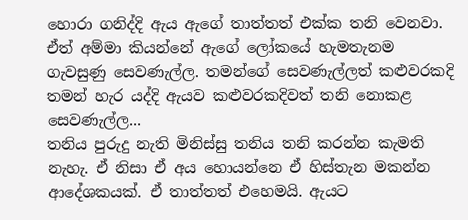හොරා ගනිද්දි ඇය ඇගේ තාත්තත් එක්ක තනි වෙනවා. ඒත් අම්මා කියන්නේ ඇගේ ලෝකයේ හැමතැනම ගැවසුණු සෙවණැල්ල. තමන්ගේ සෙවණැල්ලත් කළුවරකදි තමන් හැර යද්දි ඇයව කළුවරකදිවත් තනි නොකළ සෙවණැල්ල...
තනිය පුරුදු නැති මිනිස්සු තනිය තනි කරන්න කැමති නැහැ. ඒ නිසා ඒ අය හොයන්නෙ ඒ හිස්තැන මකන්න ආදේශකයක්. ඒ තාත්තත් එහෙමයි. ඇයට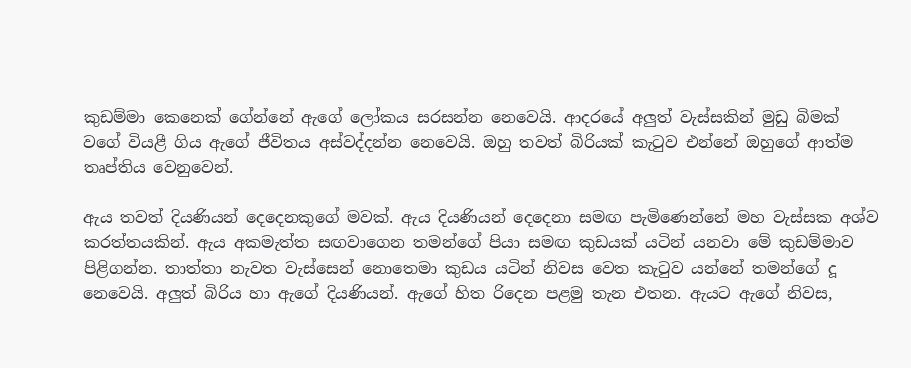කුඩම්මා කෙනෙක් ගේන්නේ ඇගේ ලෝකය සරසන්න නෙවෙයි. ආදරයේ අලුත් වැස්සකින් මුඩු බිමක් වගේ වියළී ගිය ඇගේ ජීවිතය අස්වද්දන්න නෙවෙයි. ඔහු තවත් බිරියක් කැටුව එන්නේ ඔහුගේ ආත්ම තෘප්තිය වෙනුවෙන්.

ඇය තවත් දියණියන් දෙදෙනකුගේ මවක්. ඇය දියණියන් දෙදෙනා සමඟ පැමිණෙන්නේ මහ වැස්සක අශ්ව කරත්තයකින්. ඇය අකමැත්ත සඟවාගෙන තමන්ගේ පියා සමඟ කුඩයක් යටින් යනවා මේ කුඩම්මාව පිළිගන්න. තාත්තා නැවත වැස්සෙන් නොතෙමා කුඩය යටින් නිවස වෙත කැටුව යන්නේ තමන්ගේ දූ නෙවෙයි. අලුත් බිරිය හා ඇගේ දියණියන්. ඇගේ හිත රිදෙන පළමු තැන එතන. ඇයට ඇගේ නිවස,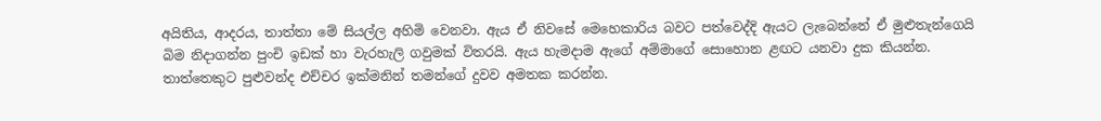අයිතිය, ආදරය, තාත්තා මේ සියල්ල අහිමි වෙනවා. ඇය ඒ නිවසේ මෙහෙකාරිය බවට පත්වෙද්දි ඇයට ලැබෙන්නේ ඒ මුළුතැන්ගෙයි බිම නිදාගන්න පුංචි ඉඩක් හා වැරහැලි ගවුමක් විතරයි. ඇය හැමදාම ඇගේ අම්මාගේ සොහොන ළඟට යනවා දුක කියන්න. තාත්තෙකුට පුළුවන්ද එච්චර ඉක්මනින් තමන්ගේ දුවව අමතක කරන්න.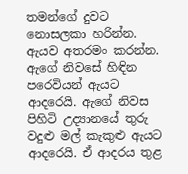තමන්ගේ දුවට නොසලකා හරින්න. ඇයව අතරමං කරන්න. ඇගේ නිවසේ හිඳින පරෙවියන් ඇයට ආදරෙයි. ඇගේ නිවස පිහිටි උද්‍යානයේ තුරු වදුළු මල් කැකුළු ඇයට ආදරෙයි. ඒ ආදරය තුළ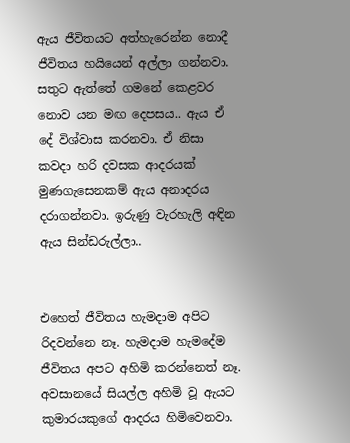ඇය ජීවිතයට අත්හැරෙන්න නොදී ජීවිතය හයියෙන් අල්ලා ගන්නවා.
සතුට ඇත්තේ ගමනේ කෙළවර නොව යන මඟ දෙපසය.. ඇය ඒ දේ විශ්වාස කරනවා. ඒ නිසා කවදා හරි දවසක ආදරයක් මුණගැසෙනකම් ඇය අනාදරය දරාගන්නවා. ඉරුණු වැරහැලි අඳින ඇය සින්ඩරුල්ලා..


එහෙත් ජීවිතය හැමදාම අපිට රිදවන්නෙ නෑ. හැමදාම හැමදේම ජීවිතය අපට අහිමි කරන්නෙත් නෑ. අවසානයේ සියල්ල අහිමි වූ ඇයට කුමාරයකුගේ ආදරය හිමිවෙනවා.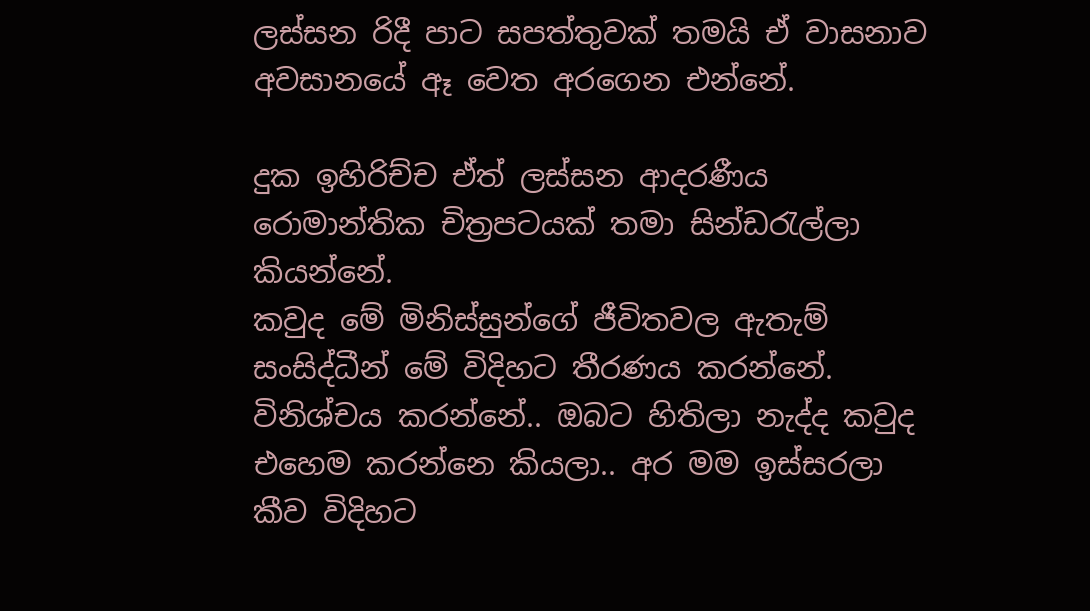ලස්සන රිදී පාට සපත්තුවක් තමයි ඒ වාසනාව අවසානයේ ඈ වෙත අරගෙන එන්නේ.

දුක ඉහිරිච්ච ඒත් ලස්සන ආදරණීය රොමාන්තික චිත්‍රපටයක් තමා සින්ඩරැල්ලා කියන්නේ.
කවුද මේ මිනිස්සුන්ගේ ජීවිතවල ඇතැම් සංසිද්ධීන් මේ විදිහට තීරණය කරන්නේ. විනිශ්චය කරන්නේ.. ඔබට හිතිලා නැද්ද කවුද එහෙම කරන්නෙ කියලා.. අර මම ඉස්සරලා කීව විදිහට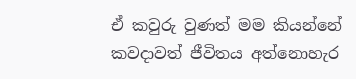ඒ කවුරු වුණත් මම කියන්නේ කවදාවත් ජීවිතය අත්නොහැර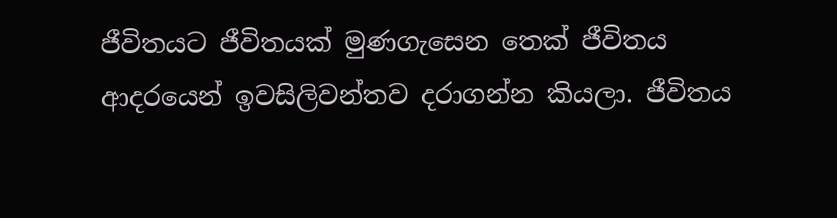ජීවිතයට ජීවිතයක් මුණගැසෙන තෙක් ජීවිතය ආදරයෙන් ඉවසිලිවන්තව දරාගන්න කියලා. ජීවිතය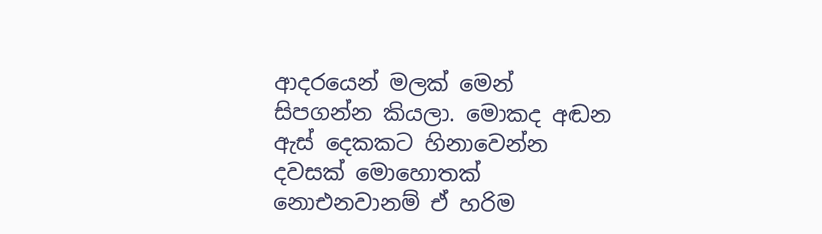ආදරයෙන් මලක් මෙන් සිපගන්න කියලා. මොකද අඬන ඇස් දෙකකට හිනාවෙන්න දවසක් මොහොතක් නොඑනවානම් ඒ හරිම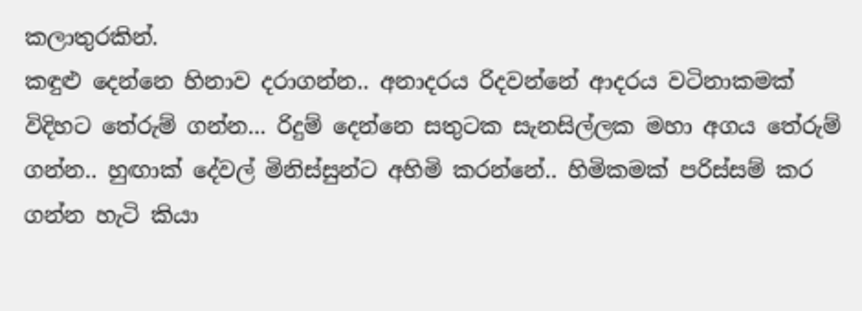කලාතුරකින්.
කඳුළු දෙන්නෙ හිනාව දරාගන්න.. අනාදරය රිදවන්නේ ආදරය වටිනාකමක් විදිහට තේරුම් ගන්න... රිදුම් දෙන්නෙ සතුටක සැනසිල්ලක මහා අගය තේරුම් ගන්න.. හුඟාක් දේවල් මිනිස්සුන්ට අහිමි කරන්නේ.. හිමිකමක් පරිස්සම් කර ගන්න හැටි කියා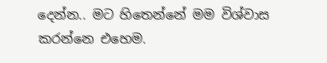දෙන්න.. මට හිතෙන්නේ මම විශ්වාස කරන්නෙ එහෙම.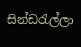සින්ඩරැල්ලා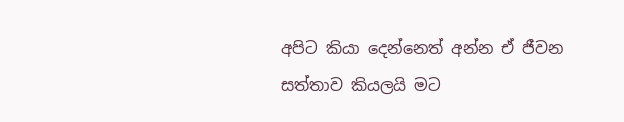අපිට කියා දෙන්නෙත් අන්න ඒ ජීවන සත්තාව කියලයි මට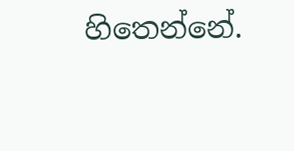හිතෙන්නේ.